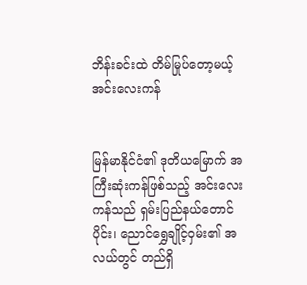ဘိန်းခင်းထဲ တိမ်မြုပ်တော့မယ့် အင်းလေးကန်


မြန်မာနိုင်ငံ၏ ဒုတိယမြောက် အကြီးဆုံးကန်ဖြစ်သည့် အင်းလေးကန်သည် ရှမ်းပြည်နယ်တောင်ပိုင်း၊ ညောင်ရွှေချိုင့်ဝှမ်း၏ အလယ်တွင် တည်ရှိ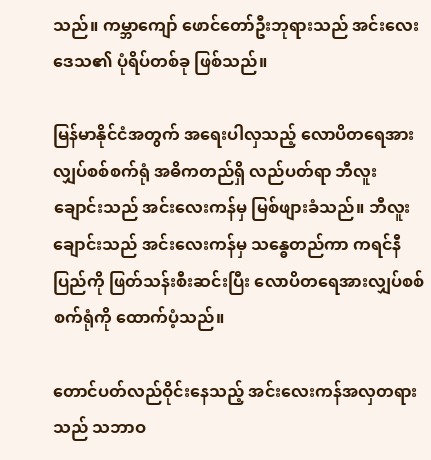သည်။ ကမ္ဘာကျော် ဖောင်တော်ဦးဘုရားသည် အင်းလေးဒေသ၏ ပုံရိပ်တစ်ခု ဖြစ်သည်။

မြန်မာနိုင်ငံအတွက် အရေးပါလှသည့် လောပိတရေအားလျှပ်စစ်စက်ရုံ အဓိကတည်ရှိ လည်ပတ်ရာ ဘီလူးချောင်းသည် အင်းလေးကန်မှ မြစ်ဖျားခံသည်။ ဘီလူးချောင်းသည် အင်းလေးကန်မှ သန္ဓေတည်ကာ ကရင်နီပြည်ကို ဖြတ်သန်းစီးဆင်းပြီး လောပိတရေအားလျှပ်စစ်စက်ရုံကို ထောက်ပံ့သည်။

တောင်ပတ်လည်ဝိုင်းနေသည့် အင်းလေးကန်အလှတရားသည် သဘာဝ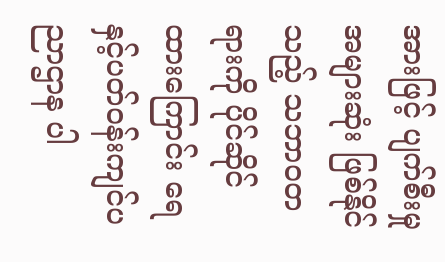အားဖြင့် ပျက်စီးမှုအများဆုံး ဖြစ်နိုင်သည့် သဘာဝတရားကို ပိုင်ဆိုင်ထားကြောင်း ရေနှင့်ပတ်ဝန်းကျင်ပညာဌာန ပါ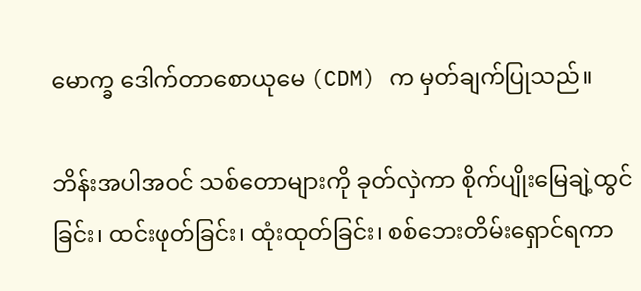မောက္ခ ဒေါက်တာစောယုမေ (CDM) က မှတ်ချက်ပြုသည်။

ဘိန်းအပါအဝင် သစ်တောများကို ခုတ်လှဲကာ စိုက်ပျိုးမြေချဲ့ထွင်ခြင်း၊ ထင်းဖုတ်ခြင်း၊ ထုံးထုတ်ခြင်း၊ စစ်ဘေးတိမ်းရှောင်ရကာ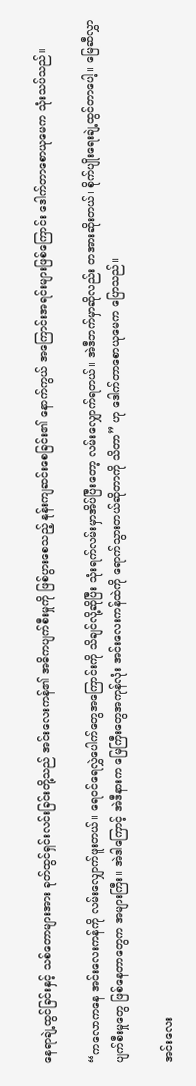နေရာချဲ့ထွင်ခြင်းနှင့် သစ်တောများအား ခုတ်ထွင်ရှင်းလင်းခြင်းတို့သည် အင်းလေးကန်၏ အဓိကပျက်စီးမှုကို ဖြစ်ပွားစေသည့် နုန်းကျဆင်းစေခြင်း၏ နောက်ကွယ် အကြောင်းအရင်းများဖြစ်ကြောင်း ဒေါက်တာစောယုမေက သုံးသပ်သည်။

“ကလောကနေ အင်းလေးကန်ကို လမ်းလျှောက်ဖူးတယ်။ ရေဝင်ရေလွှဲပေါက်တွေအကြောင်းကို သိချင်လို့ဆိုပြီး သုံးရက်လမ်းမှာအိပ်ပြီးတော့ လမ်းလျှောက်ရတယ်။ အဲဒီဘက်မှာဆိုလည်း တအားဆိုးတယ်၊ စိုက်ပျိုးရေးချဲ့ထွင်တာပေါ့။ မြေဆီလွှာပျက်စီးမှုတွေ ဖြစ်နေတာတွေက အများကြီး။ အဲဒါကြောင့် အဲဒီနားက မြေကြီးတွေအကုန်လုံး အင်းလေးကန်ထဲကို ရောက်သွားတယ်ဆိုတာကို သိတာ” ဟု ဒေါက်တာစောယုမေက ပြောသည်။

အင်းလေး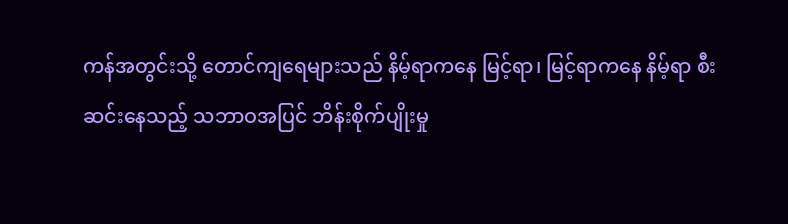ကန်အတွင်းသို့ တောင်ကျရေများသည် နိမ့်ရာကနေ မြင့်ရာ၊ မြင့်ရာကနေ နိမ့်ရာ စီးဆင်းနေသည့် သဘာဝအပြင် ဘိန်းစိုက်ပျိုးမှု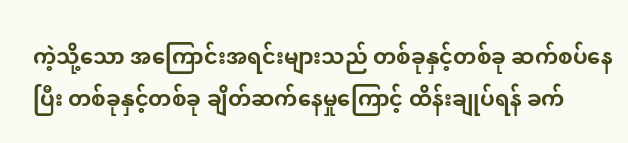ကဲ့သို့သော အကြောင်းအရင်းများသည် တစ်ခုနှင့်တစ်ခု ဆက်စပ်နေပြီး တစ်ခုနှင့်တစ်ခု ချိတ်ဆက်နေမှုကြောင့် ထိန်းချုပ်ရန် ခက်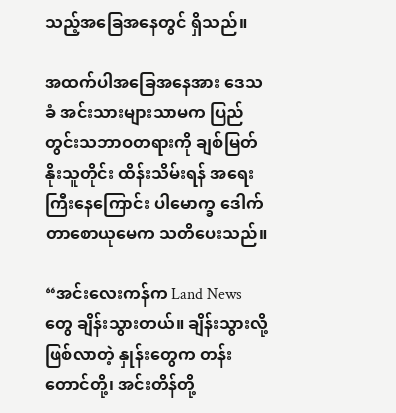သည့်အခြေအနေတွင် ရှိသည်။

အထက်ပါအခြေအနေအား ဒေသခံ အင်းသားများသာမက ပြည်တွင်းသဘာဝတရားကို ချစ်မြတ်နိုးသူတိုင်း ထိန်းသိမ်းရန် အရေးကြီးနေကြောင်း ပါမောက္ခ ဒေါက်တာစောယုမေက သတိပေးသည်။

“အင်းလေးကန်က Land News တွေ ချိန်းသွားတယ်။ ချိန်းသွားလို့ဖြစ်လာတဲ့ နှုန်းတွေက တန်းတောင်တို့၊ အင်းတိန်တို့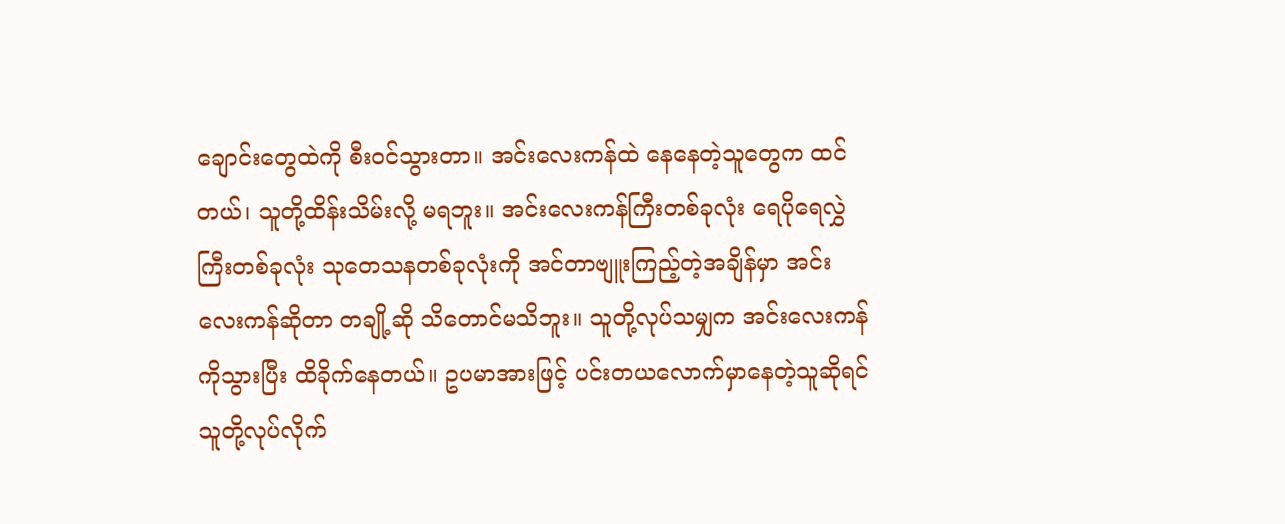ချောင်းတွေထဲကို စီးဝင်သွားတာ။ အင်းလေးကန်ထဲ နေနေတဲ့သူတွေက ထင်တယ်၊ သူတို့ထိန်းသိမ်းလို့ မရဘူး။ အင်းလေးကန်ကြီးတစ်ခုလုံး ရေပိုရေလွှဲကြီးတစ်ခုလုံး သုတေသနတစ်ခုလုံးကို အင်တာဗျူးကြည့်တဲ့အချိန်မှာ အင်းလေးကန်ဆိုတာ တချို့ဆို သိတောင်မသိဘူး။ သူတို့လုပ်သမျှက အင်းလေးကန်ကိုသွားပြီး ထိခိုက်နေတယ်။ ဥပမာအားဖြင့် ပင်းတယလောက်မှာနေတဲ့သူဆိုရင် သူတို့လုပ်လိုက်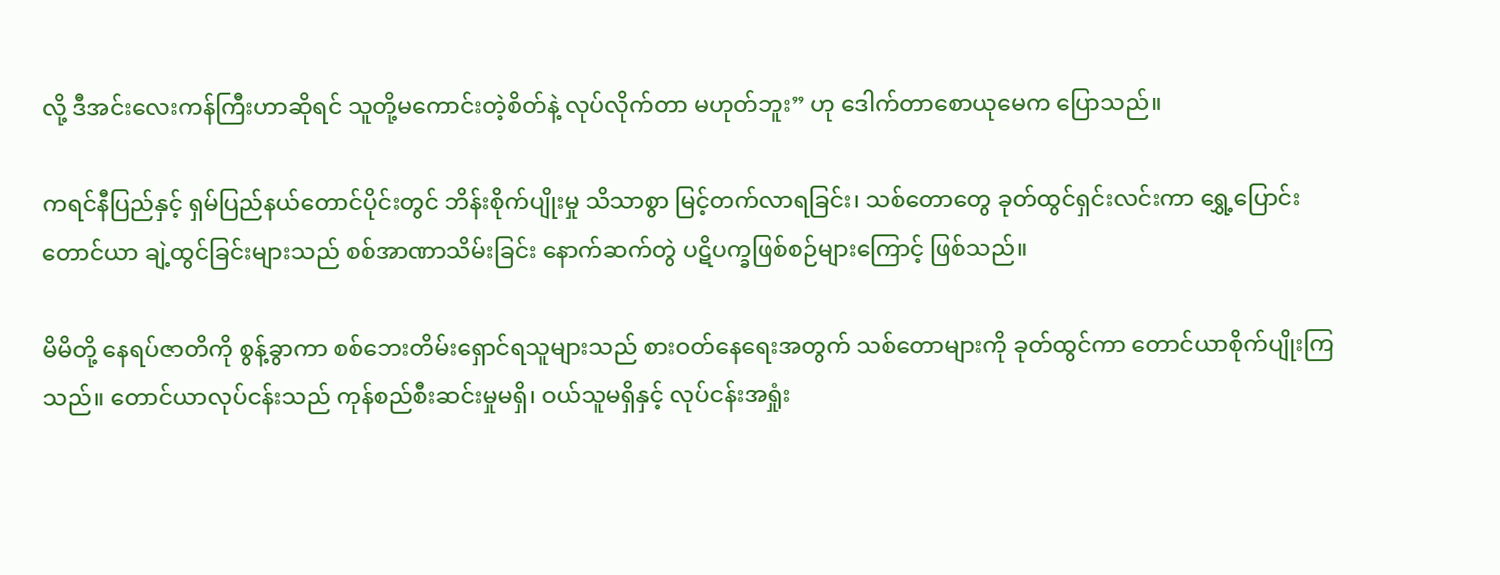လို့ ဒီအင်းလေးကန်ကြီးဟာဆိုရင် သူတို့မကောင်းတဲ့စိတ်နဲ့ လုပ်လိုက်တာ မဟုတ်ဘူး” ဟု ဒေါက်တာစောယုမေက ပြောသည်။

ကရင်နီပြည်နှင့် ရှမ်ပြည်နယ်တောင်ပိုင်းတွင် ဘိန်းစိုက်ပျိုးမှု သိသာစွာ မြင့်တက်လာရခြင်း၊ သစ်တောတွေ ခုတ်ထွင်ရှင်းလင်းကာ ရွှေ့ပြောင်းတောင်ယာ ချဲ့ထွင်ခြင်းများသည် စစ်အာဏာသိမ်းခြင်း နောက်ဆက်တွဲ ပဋိပက္ခဖြစ်စဉ်များကြောင့် ဖြစ်သည်။

မိမိတို့ နေရပ်ဇာတိကို စွန့်ခွာကာ စစ်ဘေးတိမ်းရှောင်ရသူများသည် စားဝတ်နေရေးအတွက် သစ်တောများကို ခုတ်ထွင်ကာ တောင်ယာစိုက်ပျိုးကြသည်။ တောင်ယာလုပ်ငန်းသည် ကုန်စည်စီးဆင်းမှုမရှိ၊ ဝယ်သူမရှိနှင့် လုပ်ငန်းအရှုံး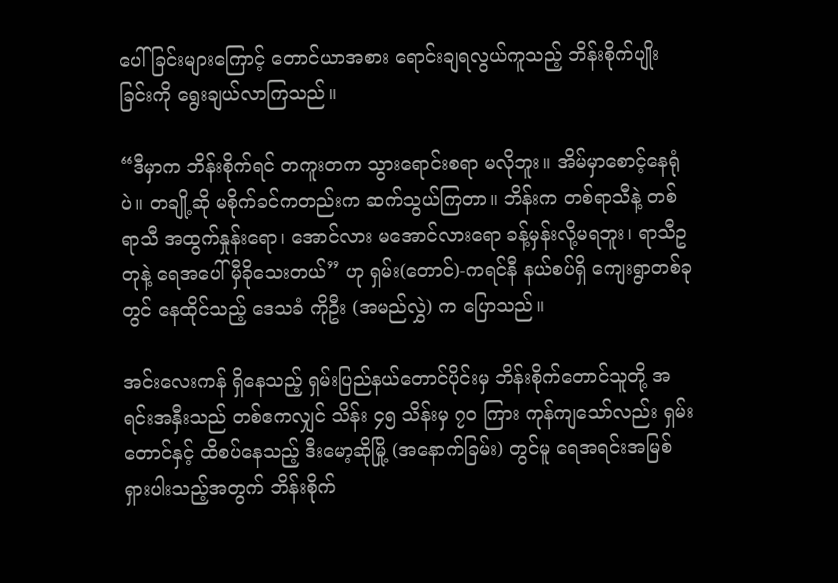ပေါ်ခြင်းများကြောင့် တောင်ယာအစား ရောင်းချရလွယ်ကူသည့် ဘိန်းစိုက်ပျိုးခြင်းကို ရွေးချယ်လာကြသည်။

“ဒီမှာက ဘိန်းစိုက်ရင် တကူးတက သွားရောင်းစရာ မလိုဘူး။ အိမ်မှာစောင့်နေရုံပဲ။ တချို့ဆို မစိုက်ခင်ကတည်းက ဆက်သွယ်ကြတာ။ ဘိန်းက တစ်ရာသီနဲ့ တစ်ရာသီ အထွက်နှုန်းရော၊ အောင်လား မအောင်လားရော ခန့်မှန်းလို့မရဘူး၊ ရာသီဥတုနဲ့ ရေအပေါ် မှီခိုသေးတယ်” ဟု ရှမ်း(တောင်)-ကရင်နီ နယ်စပ်ရှိ ကျေးရွာတစ်ခုတွင် နေထိုင်သည့် ဒေသခံ ကိုဦး (အမည်လွှဲ) က ပြောသည်။

အင်းလေးကန် ရှိနေသည့် ရှမ်းပြည်နယ်တောင်ပိုင်းမှ ဘိန်းစိုက်တောင်သူတို့ အရင်းအနှီးသည် တစ်ဧကလျှင် သိန်း ၄၅ သိန်းမှ ၇၀ ကြား ကုန်ကျသော်လည်း ရှမ်းတောင်နှင့် ထိစပ်နေသည့် ဒီးမော့ဆိုမြို့ (အနောက်ခြမ်း) တွင်မူ ရေအရင်းအမြစ် ရှားပါးသည့်အတွက် ဘိန်းစိုက်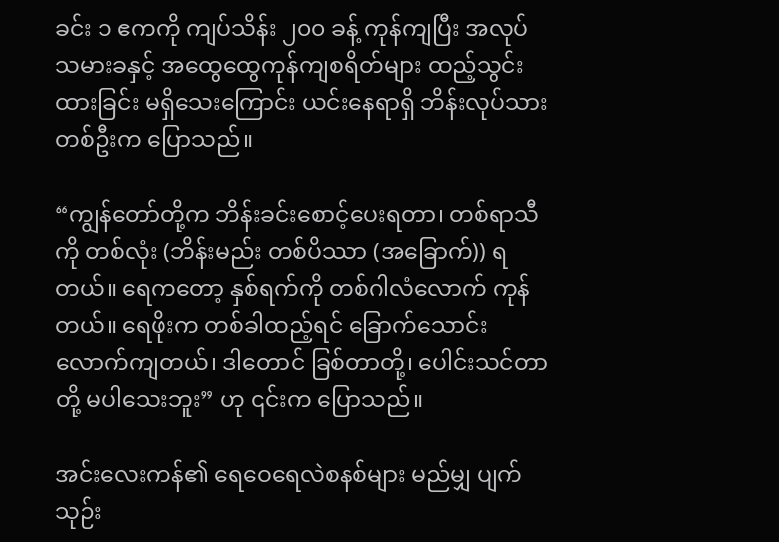ခင်း ၁ ဧကကို ကျပ်သိန်း ၂၀၀ ခန့် ကုန်ကျပြီး အလုပ်သမားခနှင့် အထွေထွေကုန်ကျစရိတ်များ ထည့်သွင်းထားခြင်း မရှိသေးကြောင်း ယင်းနေရာရှိ ဘိန်းလုပ်သားတစ်ဦးက ပြောသည်။

“ကျွန်တော်တို့က ဘိန်းခင်းစောင့်ပေးရတာ၊ တစ်ရာသီကို တစ်လုံး (ဘိန်းမည်း တစ်ပိဿာ (အခြောက်)) ရတယ်။ ရေကတော့ နှစ်ရက်ကို တစ်ဂါလံလောက် ကုန်တယ်။ ရေဖိုးက တစ်ခါထည့်ရင် ခြောက်သောင်းလောက်ကျတယ်၊ ဒါတောင် ခြစ်တာတို့၊ ပေါင်းသင်တာတို့ မပါသေးဘူး” ဟု ၎င်းက ပြောသည်။

အင်းလေးကန်၏ ရေဝေရေလဲစနစ်များ မည်မျှ ပျက်သုဉ်း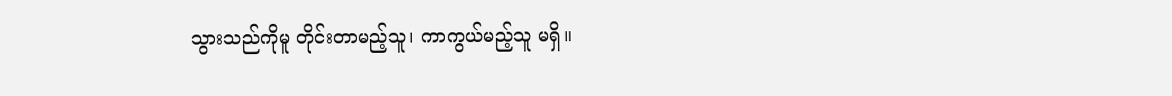သွားသည်ကိုမူ တိုင်းတာမည့်သူ၊ ကာကွယ်မည့်သူ မရှိ။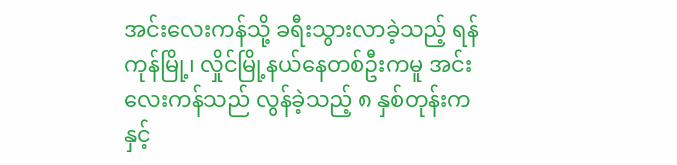အင်းလေးကန်သို့ ခရီးသွားလာခဲ့သည့် ရန်ကုန်မြို့၊ လှိုင်မြို့နယ်နေတစ်ဦးကမူ အင်းလေးကန်သည် လွန်ခဲ့သည့် ၈ နှစ်တုန်းကနှင့်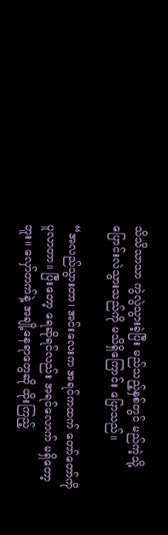သိသိသာသာ ကွဲလွဲသွားခဲ့ပြီး မည်သည့်နှစ်တွင် မည်ကဲ့သို့ ပြောင်းလဲသွားသည်ကို မသိရှိကြောင်း ပြောသည်။

“အလည်သွားတာ၊ အင်းလေးက အရင်ကထက် တော်တော်ကို ပူလာတာ။ ပြီးတော့ ရေဆိုရင်လည်း အရင်လောက် မရှိတော့ဘူး။ လှော်တက်နဲ့ အချို့နေရာတွေဆို ထိုးကြည့်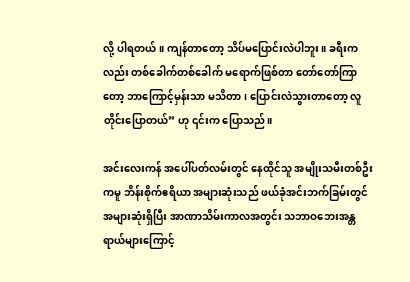လို့ ပါရတယ်။ ကျန်တာတော့ သိပ်မပြောင်းလဲပါဘူး။ ခရီးကလည်း တစ်ခေါက်တစ်ခေါက် မရောက်ဖြစ်တာ တော်တော်ကြာတော့ ဘာကြောင့်မှန်းသာ မသိတာ၊ ပြောင်းလဲသွားတာတော့ လူတိုင်းပြောတယ်” ဟု ၎င်းက ပြောသည်။

အင်းလေးကန် အပေါ်ပတ်လမ်းတွင် နေထိုင်သူ အမျိုးသမီးတစ်ဦးကမူ ဘိန်းစိုက်ဧရိယာ အများဆုံးသည် ဖယ်ခုံအင်းဘက်ခြမ်းတွင် အများဆုံးရှိပြီး အာဏာသိမ်းကာလအတွင်း သဘာဝဘေးအန္တရာယ်များကြောင့်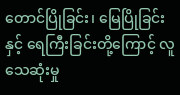တောင်ပြိုခြင်း၊ မြေပြိုခြင်းနှင့် ရေကြီးခြင်းတို့ကြောင့် လူသေဆုံးမှု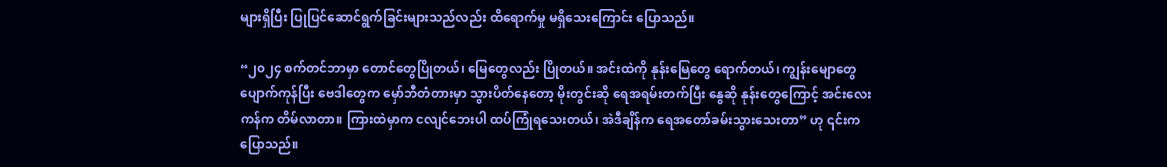များရှိပြီး ပြုပြင်ဆောင်ရွက်ခြင်းများသည်လည်း ထိရောက်မှု မရှိသေးကြောင်း ပြောသည်။

“၂၀၂၄ စက်တင်ဘာမှာ တောင်တွေပြိုတယ်၊ မြေတွေလည်း ပြိုတယ်။ အင်းထဲကို နုန်းမြေတွေ ရောက်တယ်၊ ကျွန်းမျောတွေ ပျောက်ကုန်ပြီး ဗေဒါတွေက မှော်ဘီတံတားမှာ သွားပိတ်နေတော့ မိုးတွင်းဆို ရေအရမ်းတက်ပြီး နွေဆို နုန်းတွေကြောင့် အင်းလေးကန်က တိမ်လာတာ။ ကြားထဲမှာက ငလျင်‌ဘေးပါ ထပ်ကြုံရသေးတယ်၊ အဲဒီချိန်က ရေအတော်ခမ်းသွားသေးတာ” ဟု ၎င်းက ပြောသည်။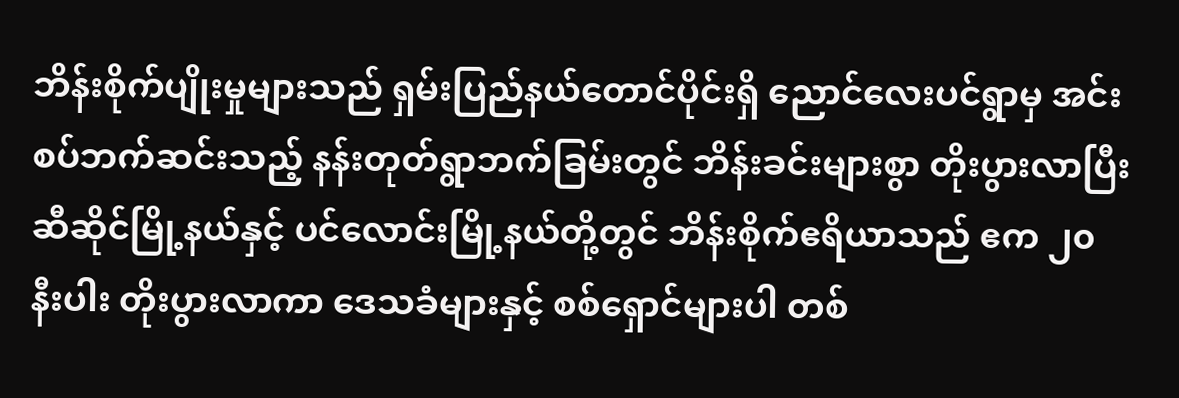ဘိန်းစိုက်ပျိုးမှုများသည် ရှမ်းပြည်နယ်တောင်ပိုင်းရှိ ညောင်လေးပင်ရွာမှ အင်းစပ်ဘက်ဆင်းသည့် နန်းတုတ်ရွာဘက်ခြမ်းတွင် ဘိန်းခင်းများစွာ တိုးပွားလာပြီး ဆီဆိုင်မြို့နယ်နှင့် ပင်လောင်းမြို့နယ်တို့တွင် ဘိန်းစိုက်ဧရိယာသည် ဧက ၂၀ နီးပါး တိုးပွားလာကာ ဒေသခံများနှင့် စစ်ရှောင်များပါ တစ်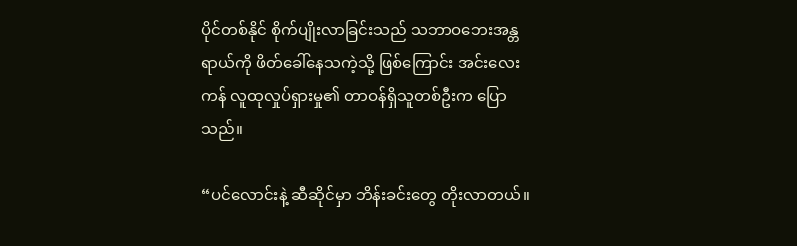ပိုင်တစ်နိုင် စိုက်ပျိုးလာခြင်းသည် သဘာဝဘေးအန္တရာယ်ကို ဖိတ်ခေါ်နေသကဲ့သို့ ဖြစ်ကြောင်း အင်းလေးကန် လူထုလှုပ်ရှားမှု၏ တာဝန်ရှိသူတစ်ဦးက ပြောသည်။

“ပင်လောင်းနဲ့ ဆီဆိုင်မှာ ဘိန်းခင်းတွေ တိုးလာတယ်။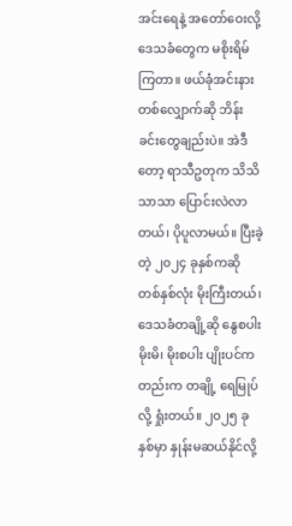အင်းရေနဲ့ အတော်ဝေးလို့ ဒေသခံတွေက မစိုးရိမ်ကြတာ။ ဖယ်ခုံအင်းနားတစ်လျှောက်ဆို ဘိန်းခင်းတွေချည်းပဲ။ အဲဒီတော့ ရာသီဥတုက သိသိသာသာ ပြောင်းလဲလာတယ်၊ ပိုပူလာမယ်။ ပြီးခဲ့တဲ့ ၂၀၂၄ ခုနှစ်ကဆို တစ်နှစ်လုံး မိုးကြီးတယ်၊ ဒေသခံတချို့ဆို နွေစပါး မိုးမိ၊ မိုးစပါး ပျိုးပင်ကတည်းက တချို့ ရေမြုပ်လို့ ရှုံးတယ်။ ၂၀၂၅ ခုနှစ်မှာ နှုန်းမဆယ်နိုင်လို့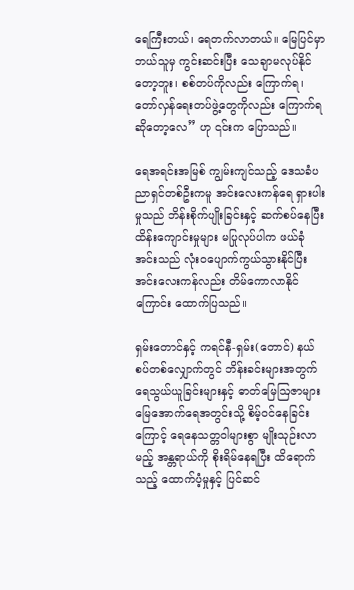ရေကြီးတယ်၊ ရေတက်လာတယ်။ မြေပြင်မှာ ဘယ်သူမှ ကွင်းဆင်းပြီး သေချာမလုပ်နိုင်တော့ဘူး၊ စစ်တပ်ကိုလည်း ကြောက်ရ၊ တော်လှန်ရေးတပ်ဖွဲ့တွေကိုလည်း ကြောက်ရဆိုတော့လေ” ဟု ၎င်းက ပြောသည်။

ရေအရင်းအမြစ် ကျွမ်းကျင်သည့် ဒေသခံပညာရှင်တစ်ဦးကမူ အင်းလေးကန်ရေ ရှားပါးမှုသည် ဘိန်းစိုက်ပျိုးခြင်းနှင့် ဆက်စပ်နေပြီး ထိန်းကျောင်းမှုများ မပြုလုပ်ပါက ဖယ်ခုံအင်းသည် လုံးဝပျောက်ကွယ်သွားနိုင်ပြီး အင်းလေးကန်လည်း တိမ်ကောလာနိုင်ကြောင်း ထောက်ပြသည်။

ရှမ်းတောင်နှင့် ကရင်နီ-ရှမ်း(တောင်) နယ်စပ်တစ်လျှောက်တွင် ဘိန်းခင်းများအတွက် ရေသွယ်ယူခြင်းများနှင့် ဓာတ်မြေဩဇာများ မြေအောက်ရေအတွင်းသို့ စိမ့်ဝင်နေခြင်းကြောင့် ရေနေသတ္တဝါများစွာ မျိုးသုဉ်းလာမည့် အန္တရာယ်ကို စိုးရိမ်နေရပြီး ထိရောက်သည့် ထောက်ပံ့မှုနှင့် ပြင်ဆင်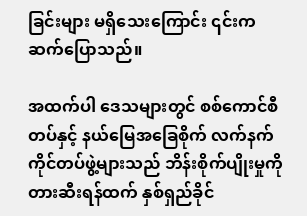ခြင်းများ မရှိသေးကြောင်း ၎င်းက ဆက်ပြောသည်။

အထက်ပါ ဒေသများတွင် စစ်ကောင်စီတပ်နှင့် နယ်မြေအခြေစိုက် လက်နက်ကိုင်တပ်ဖွဲ့များသည် ဘိန်းစိုက်ပျိုးမှုကို တားဆီးရန်ထက် နှစ်ရှည်ခိုင်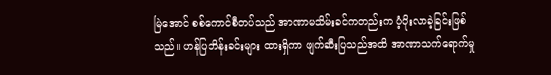မြဲအောင် စစ်ကောင်စီတပ်သည် အာဏာမသိမ်းခင်ကတည်းက ပံ့ပိုးလာခဲ့ခြင်းဖြစ်သည်။ ဟန်ပြဘိန်းခင်းများ ထားရှိကာ ဖျက်ဆီးပြသည်အထိ အာဏာသက်ရောက်မှု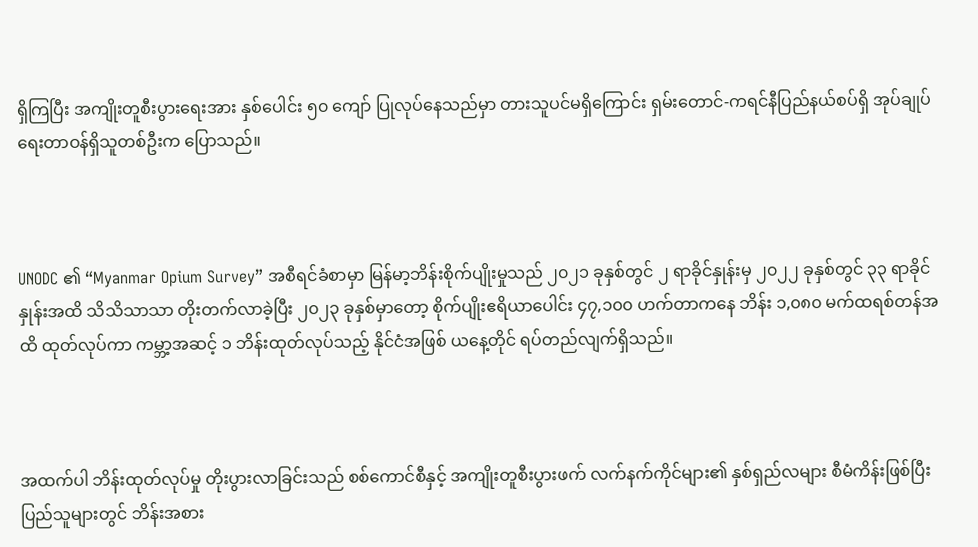ရှိကြပြီး အကျိုးတူစီးပွားရေးအား နှစ်ပေါင်း ၅၀ ကျော် ပြုလုပ်နေသည်မှာ တားသူပင်မရှိကြောင်း ရှမ်းတောင်-ကရင်နီပြည်နယ်စပ်ရှိ အုပ်ချုပ်ရေးတာဝန်ရှိသူတစ်ဦးက ပြောသည်။



UNODC ၏ “Myanmar Opium Survey” အစီရင်ခံစာမှာ မြန်မာ့ဘိန်းစိုက်ပျိုးမှုသည် ၂၀၂၁ ခုနှစ်တွင် ၂ ရာခိုင်နှုန်းမှ ၂၀၂၂ ခုနှစ်တွင် ၃၃ ရာခိုင်နှုန်းအထိ သိသိသာသာ တိုးတက်လာခဲ့ပြီး ၂၀၂၃ ခုနှစ်မှာတော့ စိုက်ပျိုးဧရိယာပေါင်း ၄၇,၁၀၀ ဟက်တာကနေ ဘိန်း ၁,၀၈၀ မက်ထရစ်တန်အထိ ထုတ်လုပ်ကာ ကမ္ဘာ့အဆင့် ၁ ဘိန်းထုတ်လုပ်သည့် နိုင်ငံအဖြစ် ယနေ့တိုင် ရပ်တည်လျက်ရှိသည်။



အထက်ပါ ဘိန်းထုတ်လုပ်မှု တိုးပွားလာခြင်းသည် စစ်ကောင်စီနှင့် အကျိုးတူစီးပွားဖက် လက်နက်ကိုင်များ၏ နှစ်ရှည်လများ စီမံကိန်းဖြစ်ပြီး ပြည်သူများတွင် ဘိန်းအစား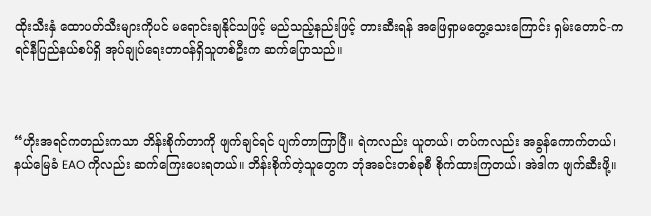ထိုးသီးနှံ ထောပတ်သီးများကိုပင် မရောင်းချနိုင်သဖြင့် မည်သည့်နည်းဖြင့် တားဆီးရန် အဖြေရှာမတွေ့သေးကြောင်း ရှမ်းတောင်-ကရင်နီပြည်နယ်စပ်ရှိ အုပ်ချုပ်ရေးတာဝန်ရှိသူတစ်ဦးက ဆက်ပြောသည်။



“ဟိုးအရင်ကတည်းကသာ ဘိန်းစိုက်တာကို ဖျက်ချင်ရင် ပျက်တာကြာပြီ။ ရဲကလည်း ယူတယ်၊ တပ်ကလည်း အခွန်ကောက်တယ်၊ နယ်မြေခံ EAO ကိုလည်း ဆက်ကြေးပေးရတယ်။ ဘိန်းစိုက်တဲ့သူတွေက ဘုံအခင်းတစ်ခုစီ စိုက်ထားကြတယ်၊ အဲဒါက ဖျက်ဆီးဖို့။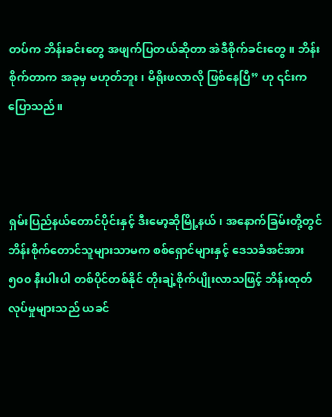တပ်က ဘိန်းခင်းတွေ အဖျက်ပြတယ်ဆိုတာ အဲဒီစိုက်ခင်းတွေ။ ဘိန်းစိုက်တာက အခုမှ မဟုတ်ဘူး၊ မိရိုးဖလာလို ဖြစ်နေပြီ” ဟု ၎င်းက ပြောသည်။



ရှမ်းပြည်နယ်တောင်ပိုင်းနှင့် ဒီးမော့ဆိုမြို့နယ်၊ အနောက်ခြမ်းတို့တွင် ဘိန်းစိုက်တောင်သူများသာမက စစ်ရှောင်များနှင့် ဒေသခံအင်အား ၅၀၀ နီးပါးပါ တစ်ပိုင်တစ်နိုင် တိုးချဲ့စိုက်ပျိုးလာသဖြင့် ဘိန်းထုတ်လုပ်မှုများသည် ယခင်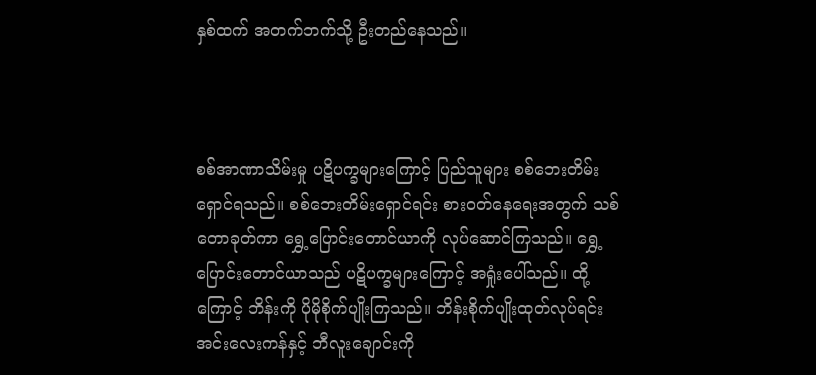နှစ်ထက် အတက်ဘက်သို့ ဦးတည်နေသည်။



စစ်အာဏာသိမ်းမှု ပဋိပက္ခများကြောင့် ပြည်သူများ စစ်ဘေးတိမ်းရှောင်ရသည်။ စစ်ဘေးတိမ်းရှောင်ရင်း စားဝတ်နေရေးအတွက် သစ်တောခုတ်ကာ ရွှေ့ပြောင်းတောင်ယာကို လုပ်ဆောင်ကြသည်။ ရွှေ့ပြောင်းတောင်ယာသည် ပဋိပက္ခများကြောင့် အရှုံးပေါ်သည်။ ထို့ကြောင့် ဘိန်းကို ပိုမိုစိုက်ပျိုးကြသည်။ ဘိန်းစိုက်ပျိုးထုတ်လုပ်ရင်း အင်းလေးကန်နှင့် ဘီလူးချောင်းကို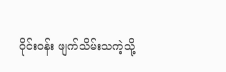ဝိုင်းဝန်း ဖျက်သိမ်းသကဲ့သို့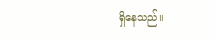ရှိနေသည်။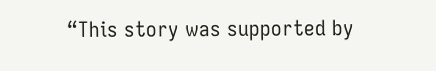“This story was supported by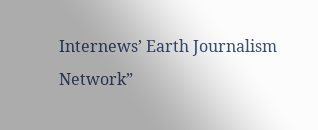Internews’ Earth Journalism Network”